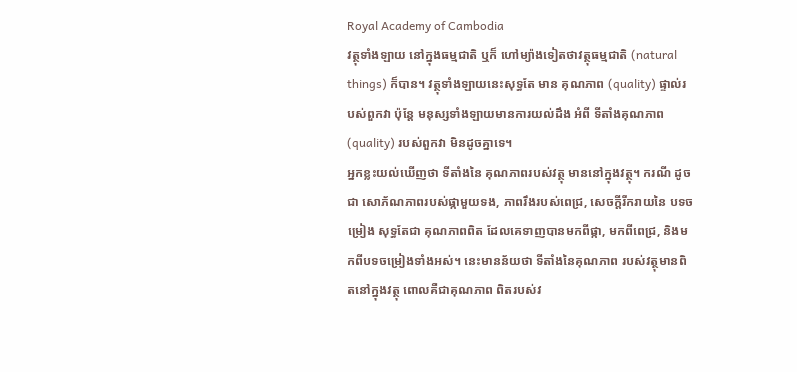Royal Academy of Cambodia
វត្ថុទាំងឡាយ នៅក្នុងធម្មជាតិ ឬក៏ ហៅម្យ៉ាងទៀតថាវត្ថុធម្មជាតិ (natural things) ក៏បាន។ វត្ថុទាំងឡាយនេះសុទ្ធតែ មាន គុណភាព (quality) ផ្ទាល់របស់ពួកវា ប៉ុន្តែ មនុស្សទាំងឡាយមានការយល់ដឹង អំពី ទីតាំងគុណភាព (quality) របស់ពួកវា មិនដូចគ្នាទេ។
អ្នកខ្លះយល់ឃើញថា ទីតាំងនៃ គុណភាពរបស់វត្ថុ មាននៅក្នុងវត្ថុ។ ករណី ដូចជា សោភ័ណភាពរបស់ផ្កាមួយទង, ភាពរឹងរបស់ពេជ្រ, សេចក្ដីរីករាយនៃ បទចម្រៀង សុទ្ធតែជា គុណភាពពិត ដែលគេទាញបានមកពីផ្កា, មកពីពេជ្រ, និងមកពីបទចម្រៀងទាំងអស់។ នេះមានន័យថា ទីតាំងនៃគុណភាព របស់វត្ថុមានពិតនៅក្នុងវត្ថុ ពោលគឺជាគុណភាព ពិតរបស់វ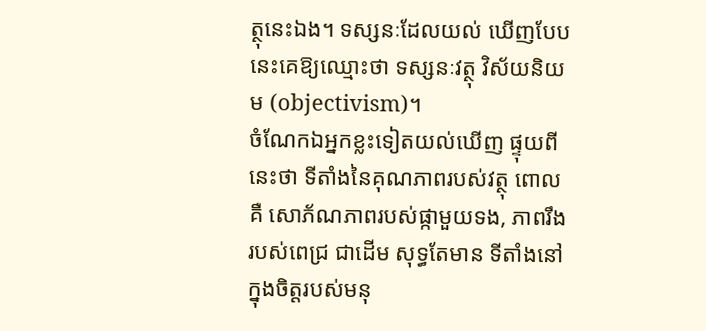ត្ថុនេះឯង។ ទស្សនៈដែលយល់ ឃើញបែបនេះគេឱ្យឈ្មោះថា ទស្សនៈវត្ថុ វិស័យនិយម (objectivism)។
ចំណែកឯអ្នកខ្លះទៀតយល់ឃើញ ផ្ទុយពីនេះថា ទីតាំងនៃគុណភាពរបស់វត្ថុ ពោលគឺ សោភ័ណភាពរបស់ផ្កាមួយទង, ភាពរឹងរបស់ពេជ្រ ជាដើម សុទ្ធតែមាន ទីតាំងនៅក្នុងចិត្តរបស់មនុ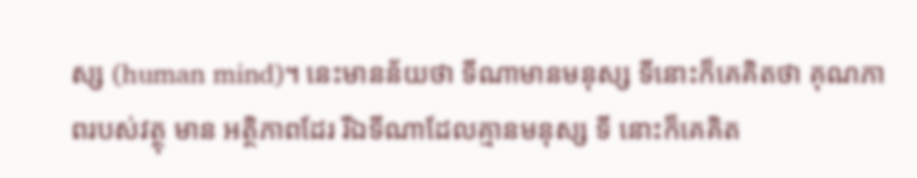ស្ស (human mind)។ នេះមានន័យថា ទីណាមានមនុស្ស ទីនោះក៏គេគិតថា គុណភាពរបស់វត្ថុ មាន អត្ថិភាពដែរ រីឯទីណាដែលគ្មានមនុស្ស ទី នោះក៏គេគិត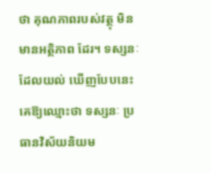ថា គុណភាពរបស់វត្ថុ មិន មានអត្ថិភាព ដែរ។ ទស្សនៈដែលយល់ ឃើញបែបនេះ គេឱ្យឈ្មោះថា ទស្សនៈ ប្រធានវិស័យនិយម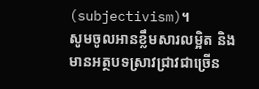(subjectivism)។
សូមចូលអានខ្លឹមសារលម្អិត និងមានអត្ថបទស្រាវជ្រាវជាច្រើន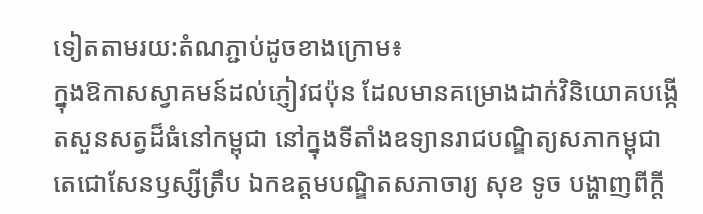ទៀតតាមរយ:តំណភ្ជាប់ដូចខាងក្រោម៖
ក្នុងឱកាសស្វាគមន៍ដល់ភ្ញៀវជប៉ុន ដែលមានគម្រោងដាក់វិនិយោគបង្កើតសួនសត្វដ៏ធំនៅកម្ពុជា នៅក្នុងទីតាំងឧទ្យានរាជបណ្ឌិត្យសភាកម្ពុជាតេជោសែនឫស្សីត្រឹប ឯកឧត្តមបណ្ឌិតសភាចារ្យ សុខ ទូច បង្ហាញពីក្តី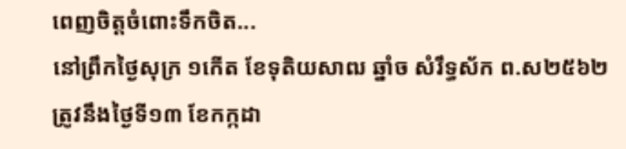ពេញចិត្តចំពោះទឹកចិត...
នៅព្រឹកថ្ងៃសុក្រ ១កើត ខែទុតិយសាឍ ឆ្នាំច សំរឹទ្ធស័ក ព.ស២៥៦២ ត្រូវនឹងថ្ងៃទី១៣ ខែកក្កដា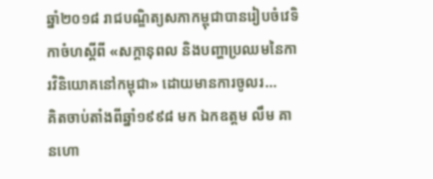ឆ្នាំ២០១៨ រាជបណ្ឌិត្យសភាកម្ពុជាបានរៀបចំវេទិកាចំហស្តីពី «សក្តានុពល និងបញ្ហាប្រឈមនៃការវិនិយោគនៅកម្ពុជា» ដោយមានការចូលរ...
គិតចាប់តាំងពីឆ្នាំ១៩៩៨ មក ឯកឧត្តម លឹម គានហោ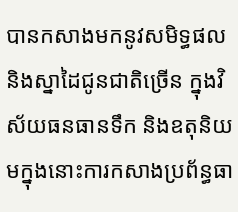បានកសាងមកនូវសមិទ្ធផល និងស្នាដៃជូនជាតិច្រើន ក្នុងវិស័យធនធានទឹក និងឧតុនិយមក្នុងនោះការកសាងប្រព័ន្ធធា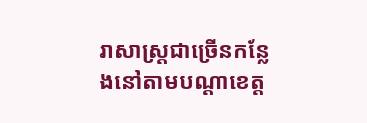រាសាស្ត្រជាច្រើនកន្លែងនៅតាមបណ្តាខេត្ត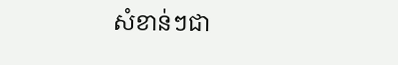សំខាន់ៗជា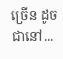ច្រើន ដូចជានៅ...